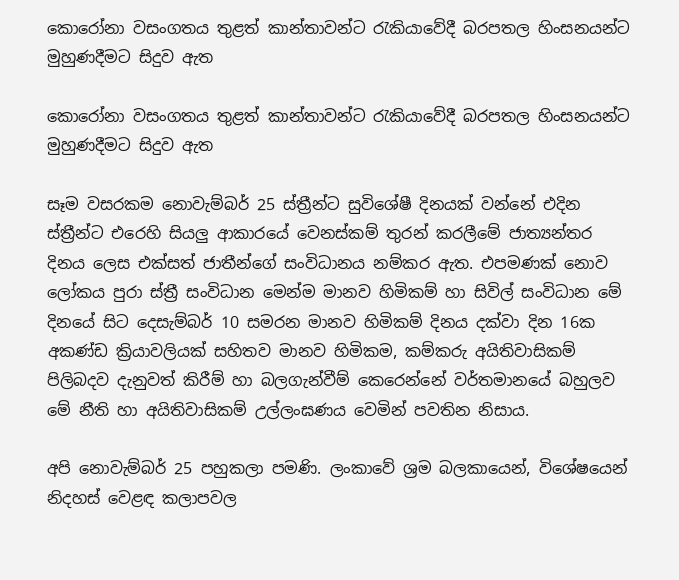කොරෝනා වසංගතය තුළත් කාන්තාවන්ට රැකියාවේදී බරපතල හිංසනයන්ට මුහුණදීමට සිදුව ඇත

කොරෝනා වසංගතය තුළත් කාන්තාවන්ට රැකියාවේදී බරපතල හිංසනයන්ට මුහුණදීමට සිදුව ඇත

සෑම වසරකම නොවැම්බර් 25 ස්ත්‍රීන්ට සුවිශේෂී දිනයක් වන්නේ එදින ස්ත්‍රීන්ට එරෙහි සියලු ආකාරයේ වෙනස්කම් තුරන් කරලීමේ ජාත්‍යන්තර දිනය ලෙස එක්සත් ජාතීන්ගේ සංවිධානය නම්කර ඇත. එපමණක් නොව ලෝකය පුරා ස්ත්‍රී සංවිධාන මෙන්ම මානව හිමිකම් හා සිවිල් සංවිධාන මේ දිනයේ සිට දෙසැම්බර් 10 සමරන මානව හිමිකම් දිනය දක්වා දින 16ක අකණ්ඩ ක්‍රියාවලියක් සහිතව මානව හිමිකම, කම්කරු අයිතිවාසිකම් පිලිබදව දැනුවත් කිරීම් හා බලගැන්වීම් කෙරෙන්නේ වර්තමානයේ බහුලව මේ නීති හා අයිතිවාසිකම් උල්ලංඝණය වෙමින් පවතින නිසාය.

අපි නොවැම්බර් 25 පහුකලා පමණි. ලංකාවේ ශ්‍රම බලකායෙන්, විශේෂයෙන් නිදහස් වෙළඳ කලාපවල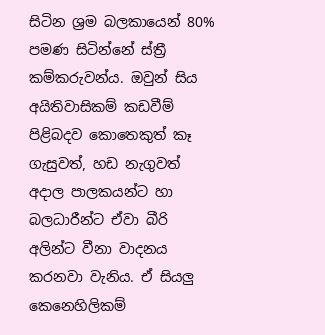සිටින ශ්‍රම බලකායෙන් 80% පමණ සිටින්නේ ස්ත්‍රී කම්කරුවන්ය. ඔවුන් සිය අයිතිවාසිකම් කඩවීම් පිළිබදව කොතෙකුත් කෑ ගැසුවත්, හඩ නැගුවත් අදාල පාලකයන්ට හා බලධාරීන්ට ඒවා බීරි අලින්ට වීනා වාදනය කරනවා වැනිය. ඒ සියලු කෙනෙහිලිකම්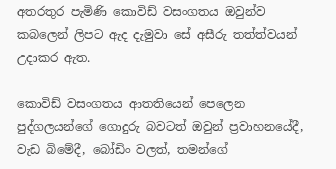අතරතුර පැමිණි කොවිඩ් වසංගතය ඔවුන්ව කබලෙන් ලිපට ඇද දැමුවා සේ අසීරු තත්ත්වයන් උදාකර ඇත.

කොවිඩ් වසංගතය ආතතියෙන් පෙලෙන පුද්ගලයන්ගේ ගොදුරු බවටත් ඔවුන් ප්‍රවාහනයේදී, වැඩ බිමේදී, බෝඩිං වලත්, තමන්ගේ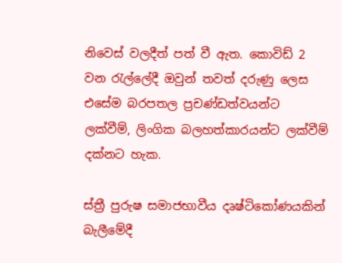නිවෙස් වලදීත් පත් වී ඇත. කොවිඩ් 2 වන රැල්ලේදී ඔවුන් තවත් දරුණු ලෙස එසේම බරපතල ප්‍රචණ්ඩත්වයන්ට ලක්වීම්, ලිංගික බලහත්කාරයන්ට ලක්වීම් දක්නට හැක.

ස්ත්‍රී පුරුෂ සමාජභාවීය දෘෂ්ටිකෝණයකින් බැලීමේදී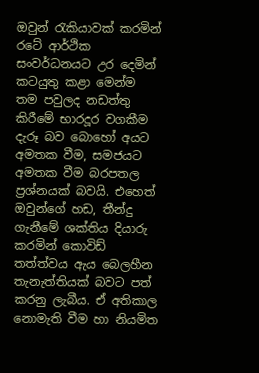ඔවුන් රැකියාවක් කරමින් රටේ ආර්ථික සංවර්ධනයට උර දෙමින් කටයුතු කළා මෙන්ම තම පවුලද නඩත්තු කිරීමේ භාරදූර වගකීම දැරූ බව බොහෝ අයට අමතක වීම, සමජයට අමතක වීම බරපතල ප්‍රශ්නයක් බවයි. එහෙත් ඔවුන්ගේ හඩ, තීන්දු  ගැනීමේ ශක්තිය දියාරු කරමින් කොවිඩ් තත්ත්වය ඇය බෙලහීන තැනැත්තියක් බවට පත් කරනු ලැබීය. ඒ අතිකාල නොමැති වීම හා නියමිත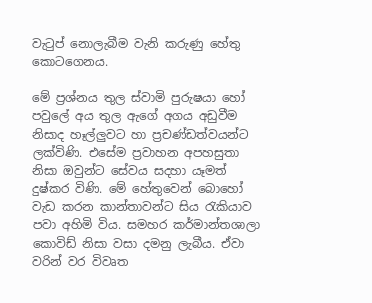වැටුප් නොලැබීම වැනි කරුණු හේතු කොටගෙනය.

මේ ප්‍රශ්නය තුල ස්වාමි පුරුෂයා හෝ පවුලේ අය තුල ඇගේ අගය අඩුවීම නිසාද හෑල්ලුවට හා ප්‍රචණ්ඩත්වයන්ට ලක්විණි. එසේම ප්‍රවාහන අපහසුතා නිසා ඔවුන්ට සේවය සදහා යෑමත් දුෂ්කර විණි. මේ හේතුවෙන් බොහෝ වැඩ කරන කාන්තාවන්ට සිය රැකියාව පවා අහිමි විය. සමහර කර්මාන්තශාලා කොවිඩ් නිසා වසා දමනු ලැබීය. ඒවා වරින් වර විවෘත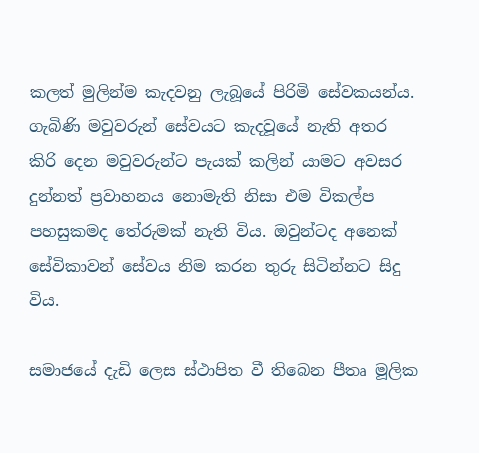කලත් මුලින්ම කැදවනු ලැබූයේ පිරිමි සේවකයන්ය. ගැබිණි මවුවරුන් සේවයට කැදවූයේ නැති අතර කිරි දෙන මවුවරුන්ට පැයක් කලින් යාමට අවසර දුන්නත් ප්‍රවාහනය නොමැති නිසා එම විකල්ප පහසුකමද තේරුමක් නැති විය. ඔවුන්ටද අනෙක් සේවිකාවන් සේවය නිම කරන තුරු සිටින්නට සිදු විය.

සමාජයේ දැඩි ලෙස ස්ථාපිත වී තිබෙන පීතෘ මූලික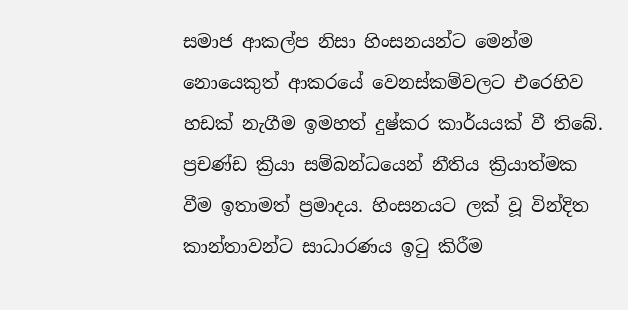සමාජ ආකල්ප නිසා හිංසනයන්ට මෙන්ම නොයෙකුත් ආකරයේ වෙනස්කම්වලට එරෙහිව හඩක් නැගීම ඉමහත් දුෂ්කර කාර්යයක් වී තිබේ. ප්‍රචණ්ඩ ක්‍රියා සම්බන්ධයෙන් නීතිය ක්‍රියාත්මක වීම ඉතාමත් ප්‍රමාදය. හිංසනයට ලක් වූ වින්දිත කාන්තාවන්ට සාධාරණය ඉටු කිරීම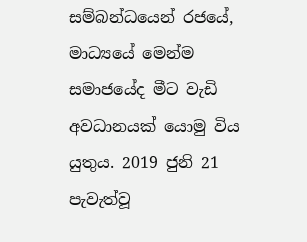සම්බන්ධයෙන් රජයේ, මාධ්‍යයේ මෙන්ම සමාජයේද මීට වැඩි අවධානයක් යොමු විය යුතුය. 2019 ජුනි 21 පැවැත්වූ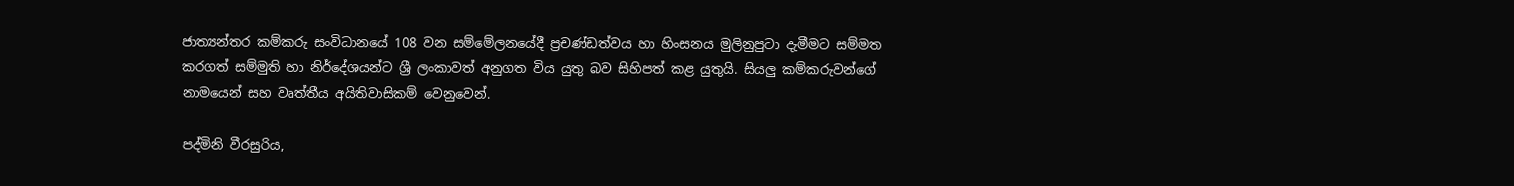ජාත්‍යන්තර කම්කරු සංවිධානයේ 108 වන සම්මේලනයේදී ප්‍රචණ්ඩත්වය හා හිංසනය මුලිනුපුටා දැමීමට සම්මත කරගත් සම්මුති හා නිර්දේශයන්ට ශ්‍රී ලංකාවත් අනුගත විය යුතු බව සිහිපත් කළ යුතුයි. සියලු කම්කරුවන්ගේ නාමයෙන් සහ වෘත්තීය අයිතිවාසිකම් වෙනුවෙන්.

පද්මිනි වීරසුරිය,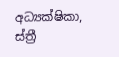අධ්‍යක්ෂිකා, ස්ත්‍රී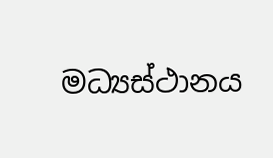මධ්‍යස්ථානය